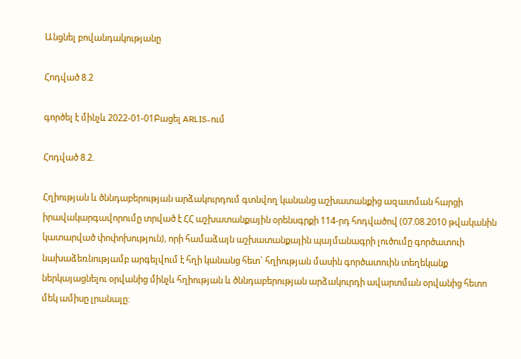Անցնել բովանդակությանը

Հոդված 8.2

գործել է մինչև 2022-01-01Բացել ARLIS-ում

Հոդված 8.2.

Հղիության և ծննդաբերության արձակուրդում գտնվող կանանց աշխատանքից ազատման հարցի իրավակարգավորումը տրված է ՀՀ աշխատանքային օրենսգրքի 114-րդ հոդվածով (07.08.2010 թվականին կատարված փոփոխություն), որի համաձայն աշխատանքային պայմանագրի լուծումը գործատուի նախաձեռնությամբ արգելվում է հղի կանանց հետ` հղիության մասին գործատուին տեղեկանք ներկայացնելու օրվանից մինչև հղիության և ծննդաբերության արձակուրդի ավարտման օրվանից հետո մեկ ամիսը լրանալը: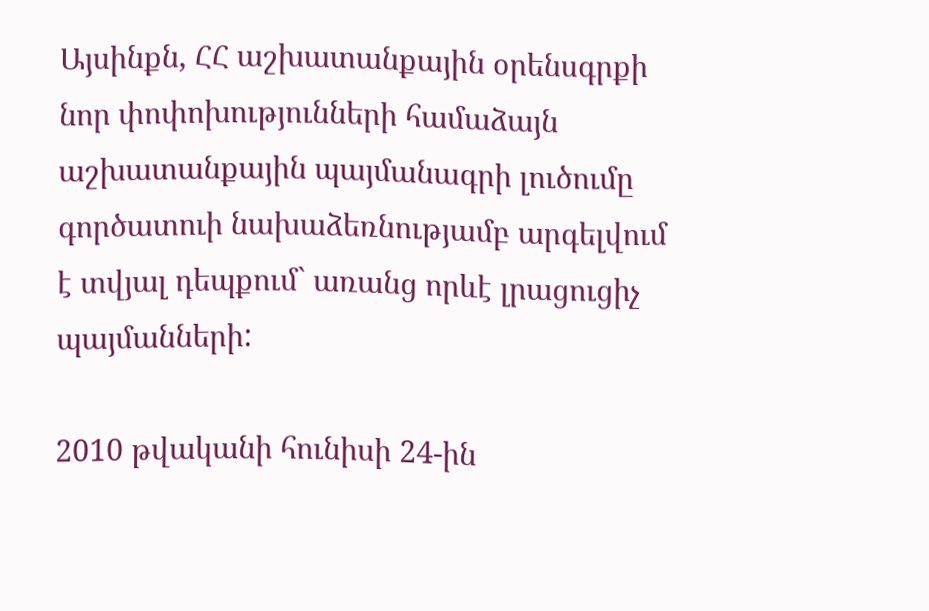Այսինքն, ՀՀ աշխատանքային օրենսգրքի նոր փոփոխությունների համաձայն աշխատանքային պայմանագրի լուծումը գործատուի նախաձեռնությամբ արգելվում է տվյալ դեպքում` առանց որևէ լրացուցիչ պայմանների:

2010 թվականի հունիսի 24-ին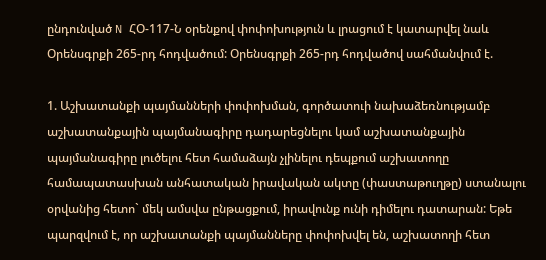ընդունված N ՀՕ-117-Ն օրենքով փոփոխություն և լրացում է կատարվել նաև Օրենսգրքի 265-րդ հոդվածում: Օրենսգրքի 265-րդ հոդվածով սահմանվում է.

1. Աշխատանքի պայմանների փոփոխման, գործատուի նախաձեռնությամբ աշխատանքային պայմանագիրը դադարեցնելու կամ աշխատանքային պայմանագիրը լուծելու հետ համաձայն չլինելու դեպքում աշխատողը համապատասխան անհատական իրավական ակտը (փաստաթուղթը) ստանալու օրվանից հետո` մեկ ամսվա ընթացքում, իրավունք ունի դիմելու դատարան: Եթե պարզվում է, որ աշխատանքի պայմանները փոփոխվել են, աշխատողի հետ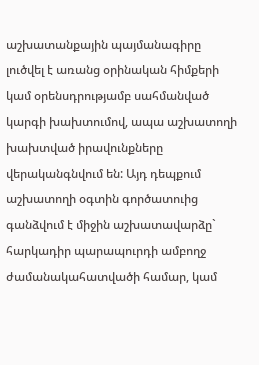աշխատանքային պայմանագիրը լուծվել է առանց օրինական հիմքերի կամ օրենսդրությամբ սահմանված կարգի խախտումով, ապա աշխատողի խախտված իրավունքները վերականգնվում են: Այդ դեպքում աշխատողի օգտին գործատուից գանձվում է միջին աշխատավարձը` հարկադիր պարապուրդի ամբողջ ժամանակահատվածի համար, կամ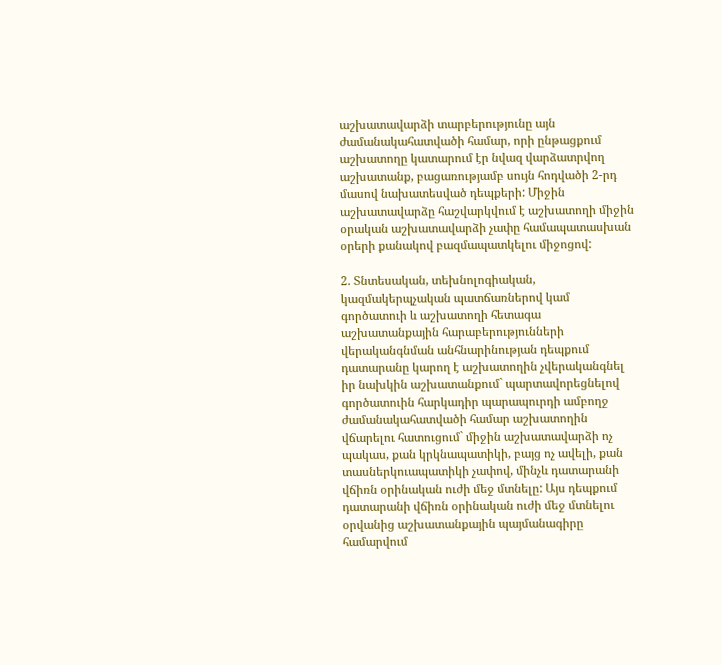աշխատավարձի տարբերությունը այն ժամանակահատվածի համար, որի ընթացքում աշխատողը կատարում էր նվազ վարձատրվող աշխատանք, բացառությամբ սույն հոդվածի 2-րդ մասով նախատեսված դեպքերի: Միջին աշխատավարձը հաշվարկվում է աշխատողի միջին օրական աշխատավարձի չափը համապատասխան օրերի քանակով բազմապատկելու միջոցով:

2. Տնտեսական, տեխնոլոգիական, կազմակերպչական պատճառներով կամ գործատուի և աշխատողի հետագա աշխատանքային հարաբերությունների վերականգնման անհնարինության դեպքում դատարանը կարող է աշխատողին չվերականգնել իր նախկին աշխատանքում` պարտավորեցնելով գործատուին հարկադիր պարապուրդի ամբողջ ժամանակահատվածի համար աշխատողին վճարելու հատուցում` միջին աշխատավարձի ոչ պակաս, քան կրկնապատիկի, բայց ոչ ավելի, քան տասներկուապատիկի չափով, մինչև դատարանի վճիռն օրինական ուժի մեջ մտնելը: Այս դեպքում դատարանի վճիռն օրինական ուժի մեջ մտնելու օրվանից աշխատանքային պայմանագիրը համարվում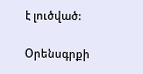է լուծված:

Օրենսգրքի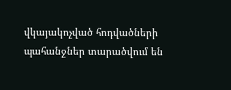վկայակոչված հոդվածների պահանջներ տարածվում են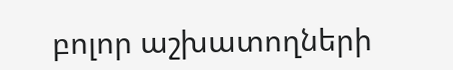բոլոր աշխատողների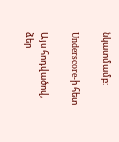նկատմամբ:

Underscore-ի հետ

Այս հոդվածով, ձեր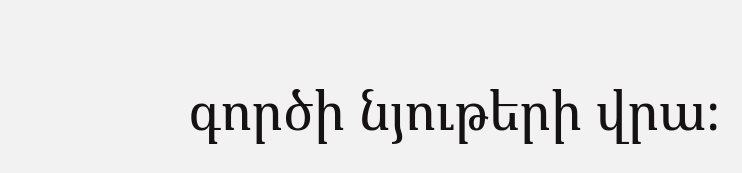գործի նյութերի վրա։